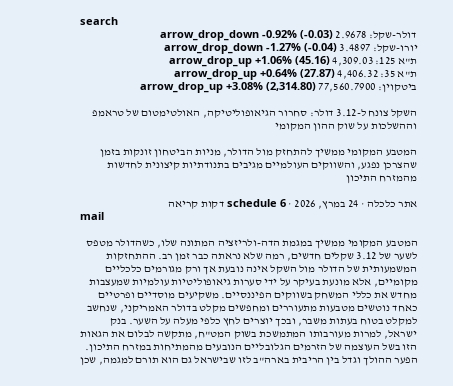search
דולר-שקל: 2.9678 arrow_drop_down -0.92% (-0.03)
יורו-שקל: 3.4897 arrow_drop_down -1.27% (-0.04)
ת"א 125: 4,309.03 arrow_drop_up +1.06% (45.16)
ת"א 35: 4,406.32 arrow_drop_up +0.64% (27.87)
ביטקוין: 77,560.7900 arrow_drop_up +3.08% (2,314.80)

השקל צונח ל-3.12 דולר: סחרור הגיאופוליטיקה, האולטימטום של טראמפ וההשלכות על שוק ההון המקומי

המטבע המקומי ממשיך להתחזק מול הדולר, מניות הביטחון זונקות בזמן שהצרכן נפגע, והשווקים העולמיים מגיבים בתנודתיות קיצונית לחדשות מהמזרח התיכון

אתר כלכלה · 24 במרץ, 2026 · schedule 6 דקות קריאה
mail

המטבע המקומי ממשיך במגמת הדה-ולריזציה המתונה שלו, כשהדולר מטפס לשער של 3.12 שקלים חדשים, רמה שלא נראתה כבר זמן רב. ההתחזקות המשמעותית של הדולר מול השקל אינה נובעת אך ורק מגורמים כלכליים מקומיים, אלא מונעת בעיקר על ידי סערות גיאופוליטיות עולמיות שמעצבות מחדש את כללי המשחק בשווקים הפיננסיים. משקיעים מוסדיים ופרטיים כאחד נוטשים מטבעות מתעוררים ומחפשים מקלט בדולר האמריקני, שנחשב למקלט בטוח בעתות משבר, ובכך יוצרים לחץ כלפי מעלה על השער. בנק ישראל, למרות מעורבותו המתמשכת בשוק המט"ח, מתקשה לבלום את הגאות הזו בשל העוצמה של הזרמים הגלובליים הנובעים מהמתיחות במזרח התיכון. הפער ההולך וגדל בין הריבית בארה"ב לזו שבישראל גם הוא תורם למגמה, שכן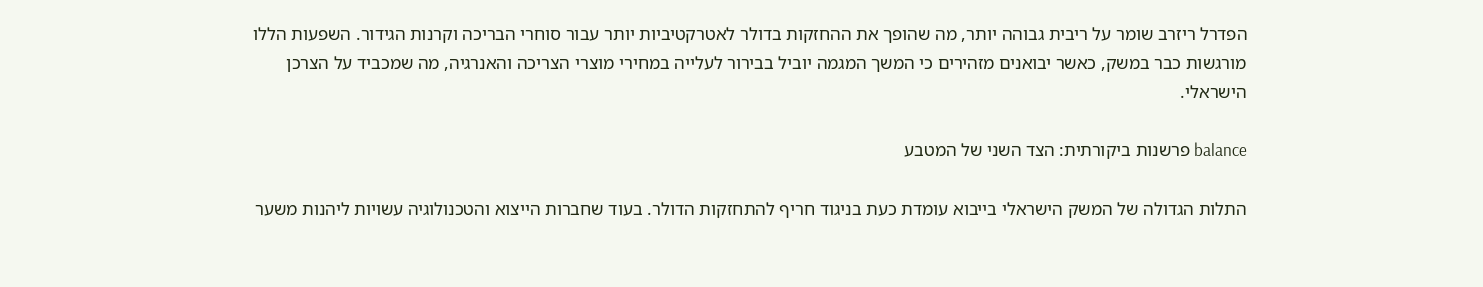הפדרל ריזרב שומר על ריבית גבוהה יותר, מה שהופך את ההחזקות בדולר לאטרקטיביות יותר עבור סוחרי הבריכה וקרנות הגידור. השפעות הללו מורגשות כבר במשק, כאשר יבואנים מזהירים כי המשך המגמה יוביל בבירור לעלייה במחירי מוצרי הצריכה והאנרגיה, מה שמכביד על הצרכן הישראלי.

balance פרשנות ביקורתית: הצד השני של המטבע

התלות הגדולה של המשק הישראלי בייבוא עומדת כעת בניגוד חריף להתחזקות הדולר. בעוד שחברות הייצוא והטכנולוגיה עשויות ליהנות משער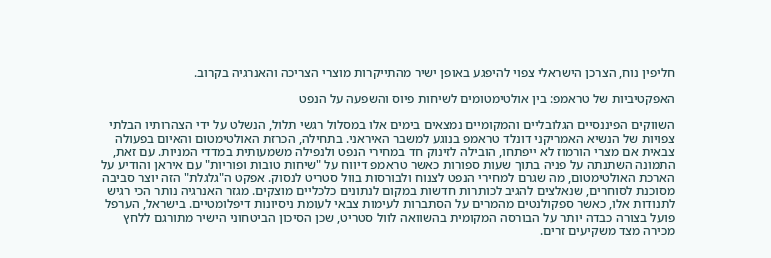חליפין נוח, הצרכן הישראלי צפוי להיפגע באופן ישיר מהתייקרות מוצרי הצריכה והאנרגיה בקרוב.

האפקטיביות של טראמפ: בין אולטימטומים לשיחות פיוס והשפעה על הנפט

השווקים הפיננסיים הגלובליים והמקומיים נמצאים בימים אלו במסלול רגשי תלול, הנשלט על ידי הצהרותיו הבלתי צפויות של הנשיא האמריקני דונלד טראמפ בנוגע למשבר האיראני. בתחילה, הכרזת האולטימטום והאיום בפעולה צבאית אם מצרי הורמוז לא ייפתחו, הובילה לזינוק חד במחירי הנפט ולנפילה משמעותית במדדי המניות. עם זאת, התמונה השתנתה על פניה בתוך שעות ספורות כאשר טראמפ דיווח על "שיחות טובות ופוריות" עם איראן והודיע על הארכת האולטימטום, מה שגרם למחירי הנפט לצנוח ולבורסות בוול סטריט לנסוק. אפקט ה"גלגלת" הזה יוצר סביבה מסוכנת לסוחרים, שנאלצים להגיב לכותרות חדשות במקום לנתונים כלכליים מוצקים. מגזר האנרגיה נותר הכי רגיש לתנודות אלו, כאשר ספקולנטים מהמרים על הסתברות לעימות צבאי לעומת ניסיונות דיפלומטיים. בישראל, הערפל פועל בצורה כבדה יותר על הבורסה המקומית בהשוואה לוול סטריט, שכן הסיכון הביטחוני הישיר מתורגם ללחץ מכירה מצד משקיעים זרים.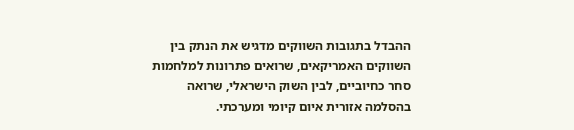ההבדל בתגובות השווקים מדגיש את הנתק בין השווקים האמריקאים, שרואים פתרונות למלחמות סחר כחיוביים, לבין השוק הישראלי, שרואה בהסלמה אזורית איום קיומי ומערכתי.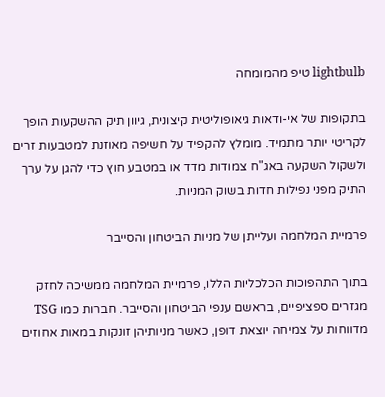lightbulb טיפ מהמומחה

בתקופות של אי-ודאות גיאופוליטית קיצונית, גיוון תיק ההשקעות הופך לקריטי יותר מתמיד. מומלץ להקפיד על חשיפה מאוזנת למטבעות זרים ולשקול השקעה באג"ח צמודות מדד או במטבע חוץ כדי להגן על ערך התיק מפני נפילות חדות בשוק המניות.

פרמיית המלחמה ועלייתן של מניות הביטחון והסייבר

בתוך התהפוכות הכלכליות הללו, פרמיית המלחמה ממשיכה לחזק מגזרים ספציפיים, בראשם ענפי הביטחון והסייבר. חברות כמו TSG מדווחות על צמיחה יוצאת דופן, כאשר מניותיהן זונקות במאות אחוזים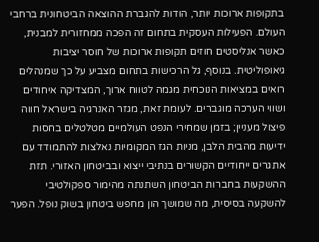בתקופות ארוכות יותר, הודות להגברת ההוצאה הביטחונית ברחבי העולם. הפעילות העסקית בתחום זה הפכה ממחזורית למבנית, כאשר אנליסטים חוזים תקופות ארוכות של חוסר יציבות גיאופוליטית. בנוסף, גל הרכישות בתחום מצביע על כך שמנהלים רואים במציאות הנוכחית מגמה לטווח ארוך, המצדיקה איחודים ושווי הערכה מוגברים. לעומת זאת, מגזר האנרגיה בישראל חווה פיצול מעניין; בזמן שמחירי הנפט העולמיים מטלטלים בחסות ידיעות מהבית הלבן, מניות הגז המקומיות נאלצות להתמודד עם אתגרים ייחודיים הקשורים בנתיבי ייצוא ובביטחון האזורי. תזת ההשקעות בחברות הביטחון השתנתה מהימור ספקולטיבי להשקעה בסיסית, מה שמושך הון מחפש ביטחון בשוק נופל. הפער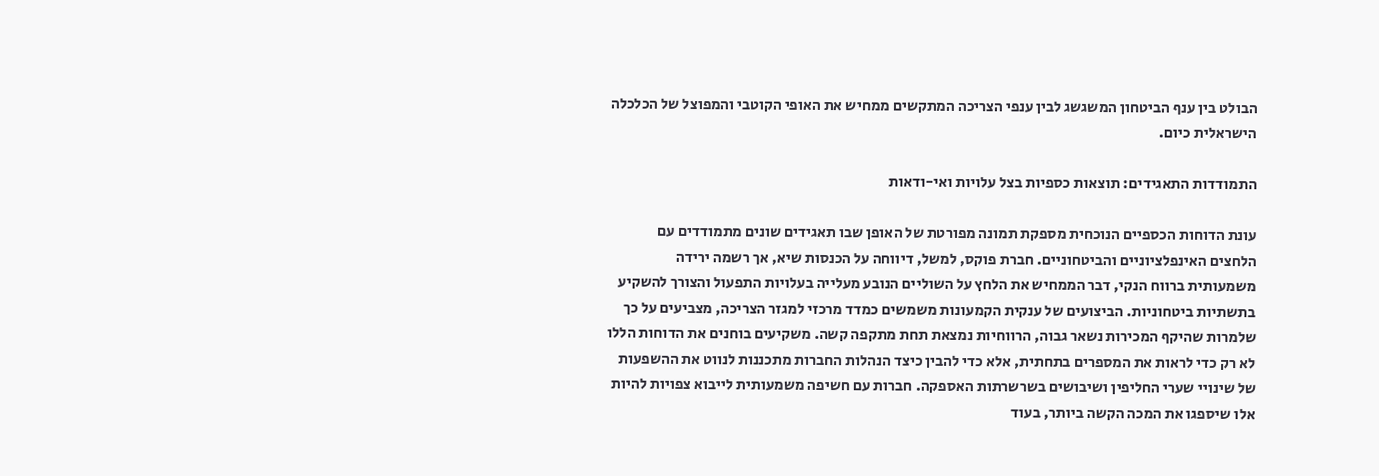הבולט בין ענף הביטחון המשגשג לבין ענפי הצריכה המתקשים ממחיש את האופי הקוטבי והמפוצל של הכלכלה הישראלית כיום.

התמודדות התאגידים: תוצאות כספיות בצל עלויות ואי-ודאות

עונת הדוחות הכספיים הנוכחית מספקת תמונה מפורטת של האופן שבו תאגידים שונים מתמודדים עם הלחצים האינפלציוניים והביטחוניים. חברת פוקס, למשל, דיווחה על הכנסות שיא, אך רשמה ירידה משמעותית ברווח הנקי, דבר הממחיש את הלחץ על השוליים הנובע מעלייה בעלויות התפעול והצורך להשקיע בתשתיות ביטחוניות. הביצועים של ענקית הקמעונות משמשים כמדד מרכזי למגזר הצריכה, מצביעים על כך שלמרות שהיקף המכירות נשאר גבוה, הרווחיות נמצאת תחת מתקפה קשה. משקיעים בוחנים את הדוחות הללו לא רק כדי לראות את המספרים בתחתית, אלא כדי להבין כיצד הנהלות החברות מתכננות לנווט את ההשפעות של שינויי שערי החליפין ושיבושים בשרשרתות האספקה. חברות עם חשיפה משמעותית לייבוא צפויות להיות אלו שיספגו את המכה הקשה ביותר, בעוד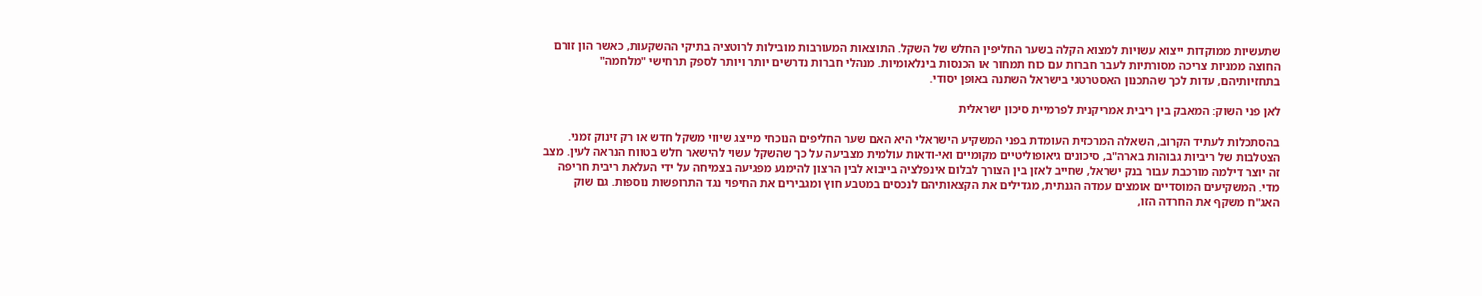שתעשיות ממוקדות ייצוא עשויות למצוא הקלה בשער החליפין החלש של השקל. התוצאות המעורבות מובילות לרוטציה בתיקי ההשקעות, כאשר הון זורם החוצה ממניות צריכה מסורתיות לעבר חברות עם כוח תמחור או הכנסות בינלאומיות. מנהלי חברות נדרשים יותר ויותר לספק תרחישי "מלחמה" בתחזיותיהם, עדות לכך שהתכנון האסטרטגי בישראל השתנה באופן יסודי.

לאן פני השוק: המאבק בין ריבית אמריקנית לפרמיית סיכון ישראלית

בהסתכלות לעתיד הקרוב, השאלה המרכזית העומדת בפני המשקיע הישראלי היא האם שער החליפים הנוכחי מייצג שיווי משקל חדש או רק זינוק זמני. הצטלבות של ריביות גבוהות בארה"ב, סיכונים גיאופוליטיים מקומיים ואי-ודאות עולמית מצביעה על כך שהשקל עשוי להישאר חלש בטווח הנראה לעין. מצב זה יוצר דילמה מורכבת עבור בנק ישראל, שחייב לאזן בין הצורך לבלום אינפלציה בייבוא לבין הרצון להימנע מפגיעה בצמיחה על ידי העלאת ריבית חריפה מדי. המשקיעים המוסדיים אומצים עמדה הגנתית, מגדילים את הקצאותיהם לנכסים במטבע חוץ ומגבירים את החיפוי נגד התרופשות נוספות. גם שוק האג"ח משקף את החרדה הזו,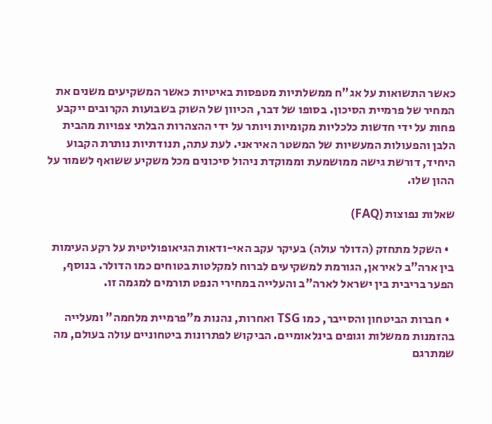כאשר התשואות על אג"ח ממשלתיות מטפסות באיטיות כאשר המשקיעים משנים את המחיר של פרמיית הסיכון. בסופו של דבר, הכיוון של השוק בשבועות הקרובים ייקבע פחות על ידי חדשות כלכליות מקומיות ויותר על ידי ההצהרות הבלתי צפויות מהבית הלבן והפעולות המעשיות של המשטר האיראני. לעת עתה, תנודתיות נותרת הקבוע היחיד, דורשת גישה ממושמעת וממוקדת ניהול סיכונים מכל משקיע ששואף לשמור על ההון שלו.

שאלות נפוצות (FAQ)

  • השקל מתחזק (הדולר עולה) בעיקר עקב האי-ודאות הגיאופוליטית על רקע העימות בין ארה"ב לאיראן, הגורמת למשקיעים לברוח למקלטות בטוחים כמו הדולר. בנוסף, הפער בריבית בין ישראל לארה"ב והעלייה במחירי הנפט תורמים למגמה זו.

  • חברות הביטחון והסייבר, כמו TSG ואחרות, נהנות מ"פרמיית מלחמה" ומעלייה בהזמנות ממשלות וגופים בינלאומיים. הביקוש לפתרונות ביטחוניים עולה בעולם, מה שמתרגם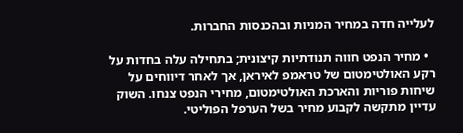לעלייה חדה במחיר המניות ובהכנסות החברות.

  • מחיר הנפט חווה תנודתיות קיצונית; בתחילה עלה בחדות על רקע האולטימטום של טראמפ לאיראן, אך לאחר דיווחים על שיחות פוריות והארכת האולטימטום, מחירי הנפט צנחו. השוק עדיין מתקשה לקבוע מחיר בשל הערפל הפוליטי.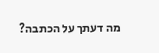מה דעתך על הכתבה?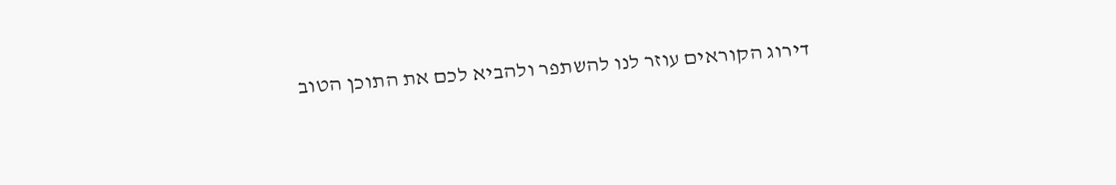דירוג הקוראים עוזר לנו להשתפר ולהביא לכם את התוכן הטוב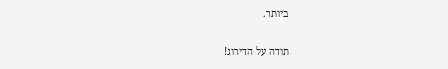ביותר.

תודה על הדירוג!